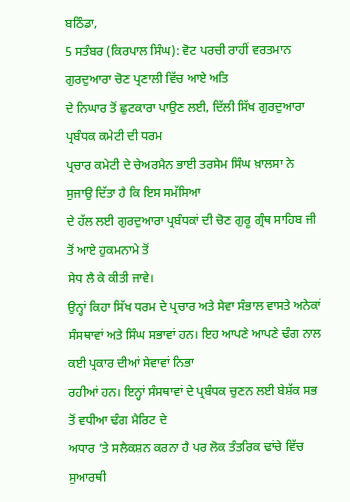ਬਠਿੰਡਾ,
5 ਸਤੰਬਰ (ਕਿਰਪਾਲ ਸਿੰਘ): ਵੋਟ ਪਰਚੀ ਰਾਹੀਂ ਵਰਤਮਾਨ ਗੁਰਦੁਆਰਾ ਚੋਣ ਪ੍ਰਣਾਲੀ ਵਿੱਚ ਆਏ ਅਤਿ
ਦੇ ਨਿਘਾਰ ਤੋਂ ਛੁਟਕਾਰਾ ਪਾਉਣ ਲਈ, ਦਿੱਲੀ ਸਿੱਖ ਗੁਰਦੁਆਰਾ ਪ੍ਰਬੰਧਕ ਕਮੇਟੀ ਦੀ ਧਰਮ
ਪ੍ਰਚਾਰ ਕਮੇਟੀ ਦੇ ਚੇਅਰਮੈਨ ਭਾਈ ਤਰਸੇਮ ਸਿੰਘ ਖ਼ਾਲਸਾ ਨੇ ਸੁਜਾਉ ਦਿੱਤਾ ਹੈ ਕਿ ਇਸ ਸਮੱਸਿਆ
ਦੇ ਹੱਲ ਲਈ ਗੁਰਦੁਆਰਾ ਪ੍ਰਬੰਧਕਾਂ ਦੀ ਚੋਣ ਗੁਰੂ ਗ੍ਰੰਥ ਸਾਹਿਬ ਜੀ ਤੋਂ ਆਏ ਹੁਕਮਨਾਮੇ ਤੋਂ
ਸੇਧ ਲੈ ਕੇ ਕੀਤੀ ਜਾਵੇ।
ਉਨ੍ਹਾਂ ਕਿਹਾ ਸਿੱਖ ਧਰਮ ਦੇ ਪ੍ਰਚਾਰ ਅਤੇ ਸੇਵਾ ਸੰਭਾਲ ਵਾਸਤੇ ਅਨੇਕਾਂ
ਸੰਸਥਾਵਾਂ ਅਤੇ ਸਿੰਘ ਸਭਾਵਾਂ ਹਨ। ਇਹ ਆਪਣੇ ਆਪਣੇ ਢੰਗ ਨਾਲ ਕਈ ਪ੍ਰਕਾਰ ਦੀਆਂ ਸੇਵਾਵਾਂ ਨਿਭਾ
ਰਹੀਆਂ ਹਨ। ਇਨ੍ਹਾਂ ਸੰਸਥਾਵਾਂ ਦੇ ਪ੍ਰਬੰਧਕ ਚੁਣਨ ਲਈ ਬੇਸ਼ੱਕ ਸਭ ਤੋਂ ਵਧੀਆ ਢੰਗ ਮੈਰਿਟ ਦੇ
ਅਧਾਰ ’ਤੇ ਸਲੈਕਸ਼ਨ ਕਰਨਾ ਹੈ ਪਰ ਲੋਕ ਤੰਤਰਿਕ ਢਾਂਚੇ ਵਿੱਚ ਸੁਆਰਥੀ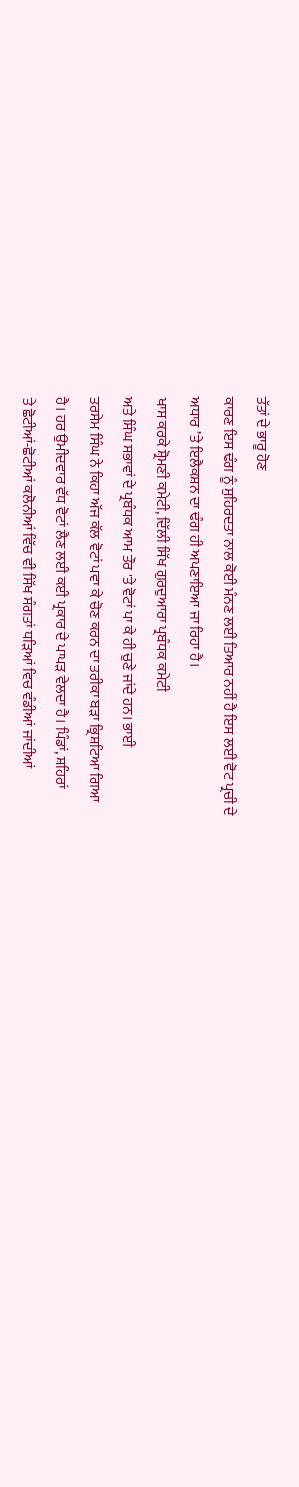ਤੱਤਾਂ ਦੇ ਭਾਰੂ ਹੋਣ
ਕਾਰਣ ਇਸ ਢੰਗ ਨੂੰ ਸੁਹਿਰਦਤਾ ਨਾਲ ਕੋਈ ਮੰਨਣ ਲਈ ਤਿਆਰ ਨਹੀਂ ਹੈ ਇਸ ਲਈ ਵੋਟ ਪ੍ਰਚੀ ਦੇ
ਅਧਾਰ ’ਤੇ ਇਲੈਕਸ਼ਨ ਦਾ ਢੰਗ ਹੀ ਅਪਣਾਇਆ ਜਾ ਰਿਹਾ ਹੈ।
ਖਾਸ ਕਰਕੇ ਸ਼੍ਰੋਮਣੀ ਕਮੇਟੀ, ਦਿੱਲੀ ਸਿੱਖ ਗੁਰਦੁਆਰਾ ਪ੍ਰਬੰਧਕ ਕਮੇਟੀ
ਅਤੇ ਸਿੰਘ ਸਭਾਵਾਂ ਦੇ ਪ੍ਰਬੰਧਕ ਆਮ ਤੌਰ 'ਤੇ ਵੋਟਾਂ ਪਾ ਕੇ ਹੀ ਚੁਣੇ ਜਾਂਦੇ ਹਨ। ਭਾਈ
ਤਰਸੇਮ ਸਿੰਘ ਨੇ ਕਿਹਾ ਅੱਜ ਕੱਲ ਵੋਟਾਂ ਪਵਾ ਕੇ ਚੋਣ ਕਰਨ ਦਾ ਤਰੀਕਾ ਬੜਾ ਭ੍ਰਿਸ਼ਟਿਆ ਗਿਆ
ਹੈ। ਹਰ ਉਮੀਦਵਾਰ ਵੱਧ ਵੋਟਾਂ ਲੈਣ ਲਈ ਕਈ ਪ੍ਰਕਾਰ ਦੇ ਪਾਪੜ ਵੇਲਦਾ ਹੈ। ਪਿੰਡਾਂ, ਸ਼ਹਿਰਾਂ
ਤੇ ਛੋਟੀਆਂ-ਛੋਟੀਆਂ ਕਲੋਨੀਆਂ ਵਿੱਚ ਵੀ ਸਿੱਖ ਸੰਗਤਾਂ ਧੜਿਆਂ ਵਿਚ ਵੰਡੀਆਂ ਜਾਂਦੀਆਂ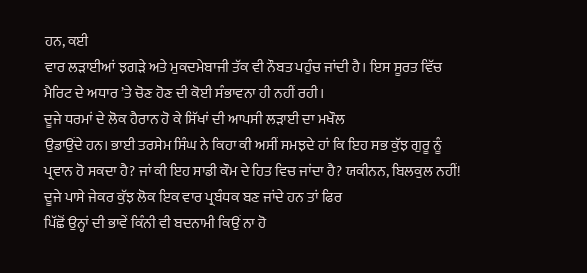ਹਨ, ਕਈ
ਵਾਰ ਲੜਾਈਆਂ ਝਗੜੇ ਅਤੇ ਮੁਕਦਮੇਬਾਜੀ ਤੱਕ ਵੀ ਨੌਬਤ ਪਹੁੰਚ ਜਾਂਦੀ ਹੈ। ਇਸ ਸੂਰਤ ਵਿੱਚ
ਮੈਰਿਟ ਦੇ ਅਧਾਰ ’ਤੇ ਚੋਣ ਹੋਣ ਦੀ ਕੋਈ ਸੰਭਾਵਨਾ ਹੀ ਨਹੀਂ ਰਹੀ।
ਦੂਜੇ ਧਰਮਾਂ ਦੇ ਲੋਕ ਹੈਰਾਨ ਹੋ ਕੇ ਸਿੱਖਾਂ ਦੀ ਆਪਸੀ ਲੜਾਈ ਦਾ ਮਖੌਲ
ਉਡਾਉਂਦੇ ਹਨ। ਭਾਈ ਤਰਸੇਮ ਸਿੰਘ ਨੇ ਕਿਹਾ ਕੀ ਅਸੀਂ ਸਮਝਦੇ ਹਾਂ ਕਿ ਇਹ ਸਭ ਕੁੱਝ ਗੁਰੂ ਨੂੰ
ਪ੍ਰਵਾਨ ਹੋ ਸਕਦਾ ਹੈ? ਜਾਂ ਕੀ ਇਹ ਸਾਡੀ ਕੌਮ ਦੇ ਹਿਤ ਵਿਚ ਜਾਂਦਾ ਹੈ? ਯਕੀਨਨ, ਬਿਲਕੁਲ ਨਹੀਂ!
ਦੂਜੇ ਪਾਸੇ ਜੇਕਰ ਕੁੱਝ ਲੋਕ ਇਕ ਵਾਰ ਪ੍ਰਬੰਧਕ ਬਣ ਜਾਂਦੇ ਹਨ ਤਾਂ ਫਿਰ
ਪਿੱਛੋਂ ਉਨ੍ਹਾਂ ਦੀ ਭਾਵੇਂ ਕਿੰਨੀ ਵੀ ਬਦਨਾਮੀ ਕਿਉਂ ਨਾ ਹੋ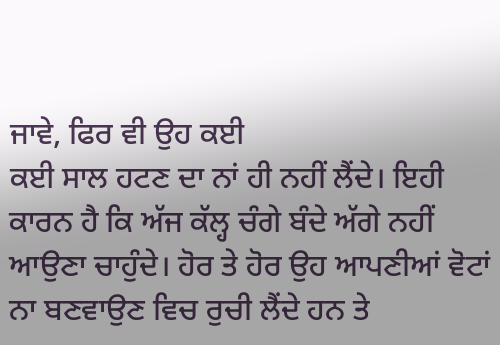ਜਾਵੇ, ਫਿਰ ਵੀ ਉਹ ਕਈ
ਕਈ ਸਾਲ ਹਟਣ ਦਾ ਨਾਂ ਹੀ ਨਹੀਂ ਲੈਂਦੇ। ਇਹੀ ਕਾਰਨ ਹੈ ਕਿ ਅੱਜ ਕੱਲ੍ਹ ਚੰਗੇ ਬੰਦੇ ਅੱਗੇ ਨਹੀਂ
ਆਉਣਾ ਚਾਹੁੰਦੇ। ਹੋਰ ਤੇ ਹੋਰ ਉਹ ਆਪਣੀਆਂ ਵੋਟਾਂ ਨਾ ਬਣਵਾਉਣ ਵਿਚ ਰੁਚੀ ਲੈਂਦੇ ਹਨ ਤੇ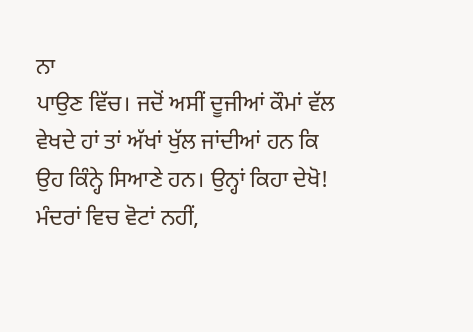ਨਾ
ਪਾਉਣ ਵਿੱਚ। ਜਦੋਂ ਅਸੀਂ ਦੂਜੀਆਂ ਕੌਮਾਂ ਵੱਲ ਵੇਖਦੇ ਹਾਂ ਤਾਂ ਅੱਖਾਂ ਖੁੱਲ ਜਾਂਦੀਆਂ ਹਨ ਕਿ
ਉਹ ਕਿੰਨ੍ਹੇ ਸਿਆਣੇ ਹਨ। ਉਨ੍ਹਾਂ ਕਿਹਾ ਦੇਖੋ! ਮੰਦਰਾਂ ਵਿਚ ਵੋਟਾਂ ਨਹੀਂ,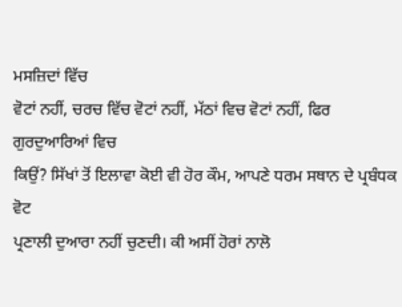ਮਸਜ਼ਿਦਾਂ ਵਿੱਚ
ਵੋਟਾਂ ਨਹੀਂ, ਚਰਚ ਵਿੱਚ ਵੋਟਾਂ ਨਹੀਂ, ਮੱਠਾਂ ਵਿਚ ਵੋਟਾਂ ਨਹੀਂ, ਫਿਰ ਗੁਰਦੁਆਰਿਆਂ ਵਿਚ
ਕਿਉਂ? ਸਿੱਖਾਂ ਤੋਂ ਇਲਾਵਾ ਕੋਈ ਵੀ ਹੋਰ ਕੌਮ, ਆਪਣੇ ਧਰਮ ਸਥਾਨ ਦੇ ਪ੍ਰਬੰਧਕ ਵੋਟ
ਪ੍ਰਣਾਲੀ ਦੁਆਰਾ ਨਹੀਂ ਚੁਣਦੀ। ਕੀ ਅਸੀਂ ਹੋਰਾਂ ਨਾਲੋ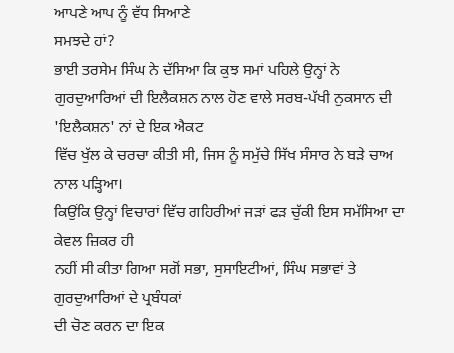ਆਪਣੇ ਆਪ ਨੂੰ ਵੱਧ ਸਿਆਣੇ
ਸਮਝਦੇ ਹਾਂ?
ਭਾਈ ਤਰਸੇਮ ਸਿੰਘ ਨੇ ਦੱਸਿਆ ਕਿ ਕੁਝ ਸਮਾਂ ਪਹਿਲੇ ਉਨ੍ਹਾਂ ਨੇ
ਗੁਰਦੁਆਰਿਆਂ ਦੀ ਇਲੈਕਸ਼ਨ ਨਾਲ ਹੋਣ ਵਾਲੇ ਸਰਬ-ਪੱਖੀ ਨੁਕਸਾਨ ਦੀ 'ਇਲੈਕਸ਼ਨ' ਨਾਂ ਦੇ ਇਕ ਐਕਟ
ਵਿੱਚ ਖੁੱਲ ਕੇ ਚਰਚਾ ਕੀਤੀ ਸੀ, ਜਿਸ ਨੂੰ ਸਮੁੱਚੇ ਸਿੱਖ ਸੰਸਾਰ ਨੇ ਬੜੇ ਚਾਅ ਨਾਲ ਪੜ੍ਹਿਆ।
ਕਿਉਂਕਿ ਉਨ੍ਹਾਂ ਵਿਚਾਰਾਂ ਵਿੱਚ ਗਹਿਰੀਆਂ ਜੜਾਂ ਫੜ ਚੁੱਕੀ ਇਸ ਸਮੱਸਿਆ ਦਾ ਕੇਵਲ ਜ਼ਿਕਰ ਹੀ
ਨਹੀਂ ਸੀ ਕੀਤਾ ਗਿਆ ਸਗੋਂ ਸਭਾ, ਸੁਸਾਇਟੀਆਂ, ਸਿੰਘ ਸਭਾਵਾਂ ਤੇ ਗੁਰਦੁਆਰਿਆਂ ਦੇ ਪ੍ਰਬੰਧਕਾਂ
ਦੀ ਚੋਣ ਕਰਨ ਦਾ ਇਕ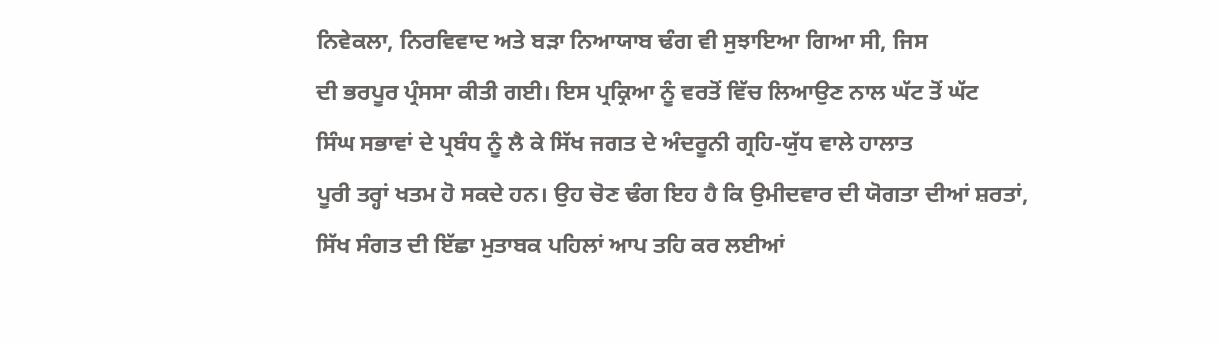ਨਿਵੇਕਲਾ, ਨਿਰਵਿਵਾਦ ਅਤੇ ਬੜਾ ਨਿਆਯਾਬ ਢੰਗ ਵੀ ਸੁਝਾਇਆ ਗਿਆ ਸੀ, ਜਿਸ
ਦੀ ਭਰਪੂਰ ਪ੍ਰੰਸਸਾ ਕੀਤੀ ਗਈ। ਇਸ ਪ੍ਰਕ੍ਰਿਆ ਨੂੰ ਵਰਤੋਂ ਵਿੱਚ ਲਿਆਉਣ ਨਾਲ ਘੱਟ ਤੋਂ ਘੱਟ
ਸਿੰਘ ਸਭਾਵਾਂ ਦੇ ਪ੍ਰਬੰਧ ਨੂੰ ਲੈ ਕੇ ਸਿੱਖ ਜਗਤ ਦੇ ਅੰਦਰੂਨੀ ਗ੍ਰਹਿ-ਯੁੱਧ ਵਾਲੇ ਹਾਲਾਤ
ਪੂਰੀ ਤਰ੍ਹਾਂ ਖਤਮ ਹੋ ਸਕਦੇ ਹਨ। ਉਹ ਚੋਣ ਢੰਗ ਇਹ ਹੈ ਕਿ ਉਮੀਦਵਾਰ ਦੀ ਯੋਗਤਾ ਦੀਆਂ ਸ਼ਰਤਾਂ,
ਸਿੱਖ ਸੰਗਤ ਦੀ ਇੱਛਾ ਮੁਤਾਬਕ ਪਹਿਲਾਂ ਆਪ ਤਹਿ ਕਰ ਲਈਆਂ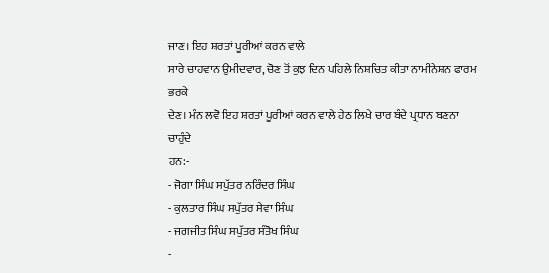ਜਾਣ। ਇਹ ਸ਼ਰਤਾਂ ਪੂਰੀਆਂ ਕਰਨ ਵਾਲੇ
ਸਾਰੇ ਚਾਹਵਾਨ ਉਮੀਦਵਾਰ, ਚੋਣ ਤੋਂ ਕੁਝ ਦਿਨ ਪਹਿਲੇ ਨਿਸ਼ਚਿਤ ਕੀਤਾ ਨਾਮੀਨੇਸ਼ਨ ਫਾਰਮ ਭਰਕੇ
ਦੇਣ। ਮੰਨ ਲਵੋ ਇਹ ਸ਼ਰਤਾਂ ਪੂਰੀਆਂ ਕਰਨ ਵਾਲੇ ਹੇਠ ਲਿਖੇ ਚਾਰ ਬੰਦੇ ਪ੍ਰਧਾਨ ਬਣਨਾ ਚਾਹੁੰਦੇ
ਹਨ:-
- ਜੋਗਾ ਸਿੰਘ ਸਪੁੱਤਰ ਨਰਿੰਦਰ ਸਿੰਘ
- ਕੁਲਤਾਰ ਸਿੰਘ ਸਪੁੱਤਰ ਸੇਵਾ ਸਿੰਘ
- ਜਗਜੀਤ ਸਿੰਘ ਸਪੁੱਤਰ ਸੰਤੋਖ ਸਿੰਘ
-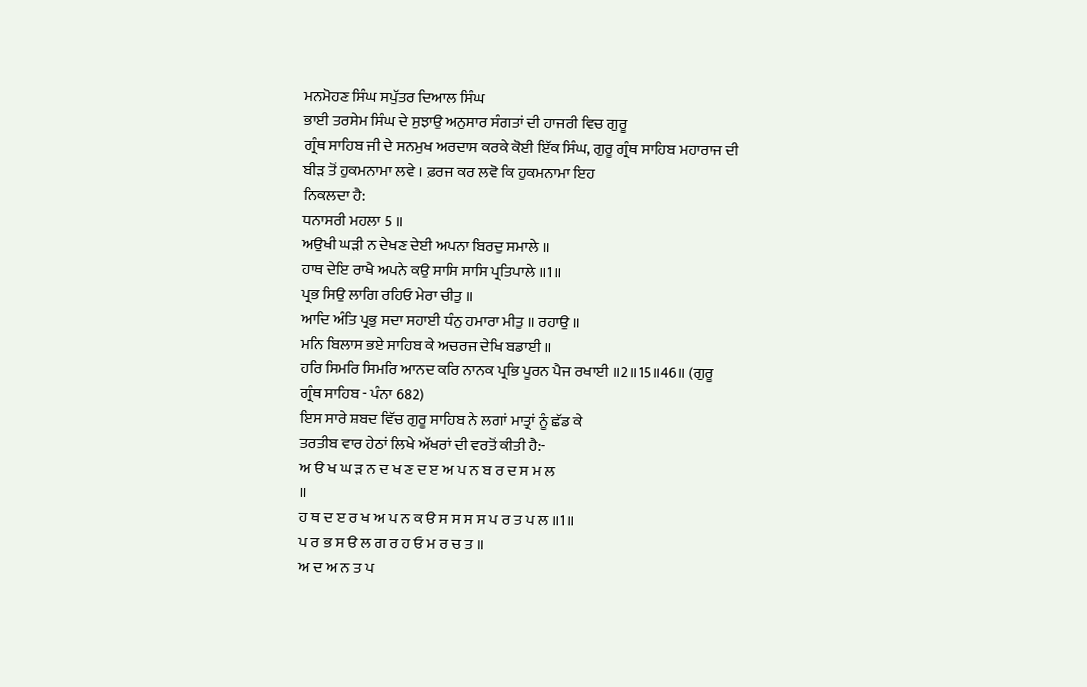ਮਨਮੋਹਣ ਸਿੰਘ ਸਪੁੱਤਰ ਦਿਆਲ ਸਿੰਘ
ਭਾਈ ਤਰਸੇਮ ਸਿੰਘ ਦੇ ਸੁਝਾਉ ਅਨੁਸਾਰ ਸੰਗਤਾਂ ਦੀ ਹਾਜਰੀ ਵਿਚ ਗੁਰੂ
ਗ੍ਰੰਥ ਸਾਹਿਬ ਜੀ ਦੇ ਸਨਮੁਖ ਅਰਦਾਸ ਕਰਕੇ ਕੋਈ ਇੱਕ ਸਿੰਘ, ਗੁਰੂ ਗ੍ਰੰਥ ਸਾਹਿਬ ਮਹਾਰਾਜ ਦੀ
ਬੀੜ ਤੋਂ ਹੁਕਮਨਾਮਾ ਲਵੇ । ਫ਼ਰਜ ਕਰ ਲਵੋ ਕਿ ਹੁਕਮਨਾਮਾ ਇਹ
ਨਿਕਲਦਾ ਹੈ:
ਧਨਾਸਰੀ ਮਹਲਾ 5 ॥
ਅਉਖੀ ਘੜੀ ਨ ਦੇਖਣ ਦੇਈ ਅਪਨਾ ਬਿਰਦੁ ਸਮਾਲੇ ॥
ਹਾਥ ਦੇਇ ਰਾਖੈ ਅਪਨੇ ਕਉ ਸਾਸਿ ਸਾਸਿ ਪ੍ਰਤਿਪਾਲੇ ॥1॥
ਪ੍ਰਭ ਸਿਉ ਲਾਗਿ ਰਹਿਓ ਮੇਰਾ ਚੀਤੁ ॥
ਆਦਿ ਅੰਤਿ ਪ੍ਰਭੁ ਸਦਾ ਸਹਾਈ ਧੰਨੁ ਹਮਾਰਾ ਮੀਤੁ ॥ ਰਹਾਉ ॥
ਮਨਿ ਬਿਲਾਸ ਭਏ ਸਾਹਿਬ ਕੇ ਅਚਰਜ ਦੇਖਿ ਬਡਾਈ ॥
ਹਰਿ ਸਿਮਰਿ ਸਿਮਰਿ ਆਨਦ ਕਰਿ ਨਾਨਕ ਪ੍ਰਭਿ ਪੂਰਨ ਪੈਜ ਰਖਾਈ ॥2॥15॥46॥ (ਗੁਰੂ
ਗ੍ਰੰਥ ਸਾਹਿਬ - ਪੰਨਾ 682)
ਇਸ ਸਾਰੇ ਸ਼ਬਦ ਵਿੱਚ ਗੁਰੂ ਸਾਹਿਬ ਨੇ ਲਗਾਂ ਮਾਤ੍ਰਾਂ ਨੂੰ ਛੱਡ ਕੇ
ਤਰਤੀਬ ਵਾਰ ਹੇਠਾਂ ਲਿਖੇ ਅੱਖਰਾਂ ਦੀ ਵਰਤੋਂ ਕੀਤੀ ਹੈ:-
ਅ ੳ ਖ ਘ ੜ ਨ ਦ ਖ ਣ ਦ ੲ ਅ ਪ ਨ ਬ ਰ ਦ ਸ ਮ ਲ
॥
ਹ ਥ ਦ ੲ ਰ ਖ ਅ ਪ ਨ ਕ ੳ ਸ ਸ ਸ ਸ ਪ ਰ ਤ ਪ ਲ ॥1॥
ਪ ਰ ਭ ਸ ੳ ਲ ਗ ਰ ਹ ਓ ਮ ਰ ਚ ਤ ॥
ਅ ਦ ਅ ਨ ਤ ਪ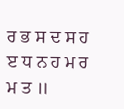ਰ ਭ ਸ ਦ ਸ ਹ ੲ ਧ ਨ ਹ ਮ ਰ ਮ ਤ ॥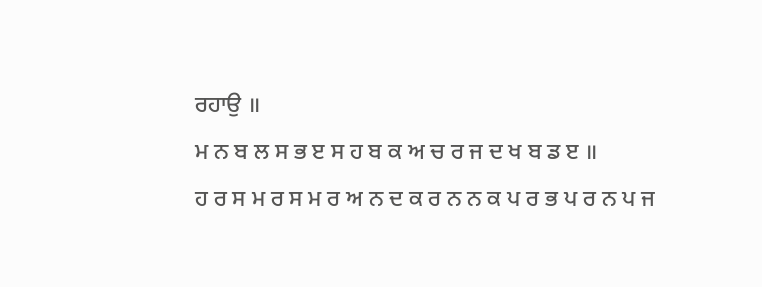ਰਹਾਉ ॥
ਮ ਨ ਬ ਲ ਸ ਭ ੲ ਸ ਹ ਬ ਕ ਅ ਚ ਰ ਜ ਦ ਖ ਬ ਡ ੲ ॥
ਹ ਰ ਸ ਮ ਰ ਸ ਮ ਰ ਅ ਨ ਦ ਕ ਰ ਨ ਨ ਕ ਪ ਰ ਭ ਪ ਰ ਨ ਪ ਜ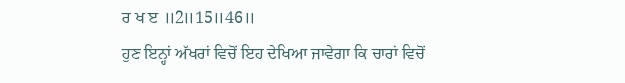ਰ ਖ ੲ ॥2॥15॥46॥
ਹੁਣ ਇਨ੍ਹਾਂ ਅੱਖਰਾਂ ਵਿਚੋਂ ਇਹ ਦੇਖਿਆ ਜਾਵੇਗਾ ਕਿ ਚਾਰਾਂ ਵਿਚੋਂ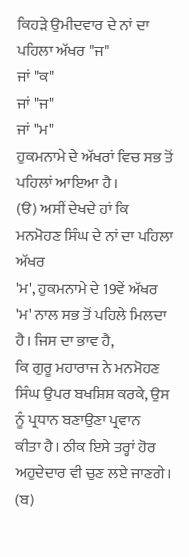ਕਿਹੜੇ ਉਮੀਦਵਾਰ ਦੇ ਨਾਂ ਦਾ ਪਹਿਲਾ ਅੱਖਰ "ਜ"
ਜਾਂ "ਕ"
ਜਾਂ "ਜ"
ਜਾਂ "ਮ"
ਹੁਕਮਨਾਮੇ ਦੇ ਅੱਖਰਾਂ ਵਿਚ ਸਭ ਤੋਂ ਪਹਿਲਾਂ ਆਇਆ ਹੈ।
(ੳ) ਅਸੀਂ ਦੇਖਦੇ ਹਾਂ ਕਿ ਮਨਮੋਹਣ ਸਿੰਘ ਦੇ ਨਾਂ ਦਾ ਪਹਿਲਾ ਅੱਖਰ
'ਮ', ਹੁਕਮਨਾਮੇ ਦੇ 19ਵੇਂ ਅੱਖਰ 'ਮ' ਨਾਲ ਸਭ ਤੋਂ ਪਹਿਲੇ ਮਿਲਦਾ ਹੈ। ਜਿਸ ਦਾ ਭਾਵ ਹੈ,
ਕਿ ਗੁਰੂ ਮਹਾਰਾਜ ਨੇ ਮਨਮੋਹਣ ਸਿੰਘ ਉਪਰ ਬਖਸ਼ਿਸ਼ ਕਰਕੇ, ਉਸ ਨੂੰ ਪ੍ਰਧਾਨ ਬਣਾਉਣਾ ਪ੍ਰਵਾਨ
ਕੀਤਾ ਹੈ। ਠੀਕ ਇਸੇ ਤਰ੍ਹਾਂ ਹੋਰ ਅਹੁਦੇਦਾਰ ਵੀ ਚੁਣ ਲਏ ਜਾਣਗੇ।
(ਬ)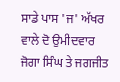ਸਾਡੇ ਪਾਸ 'ਜ' ਅੱਖਰ ਵਾਲੇ ਦੋ ਉਮੀਦਵਾਰ ਜੋਗਾ ਸਿੰਘ ਤੇ ਜਗਜੀਤ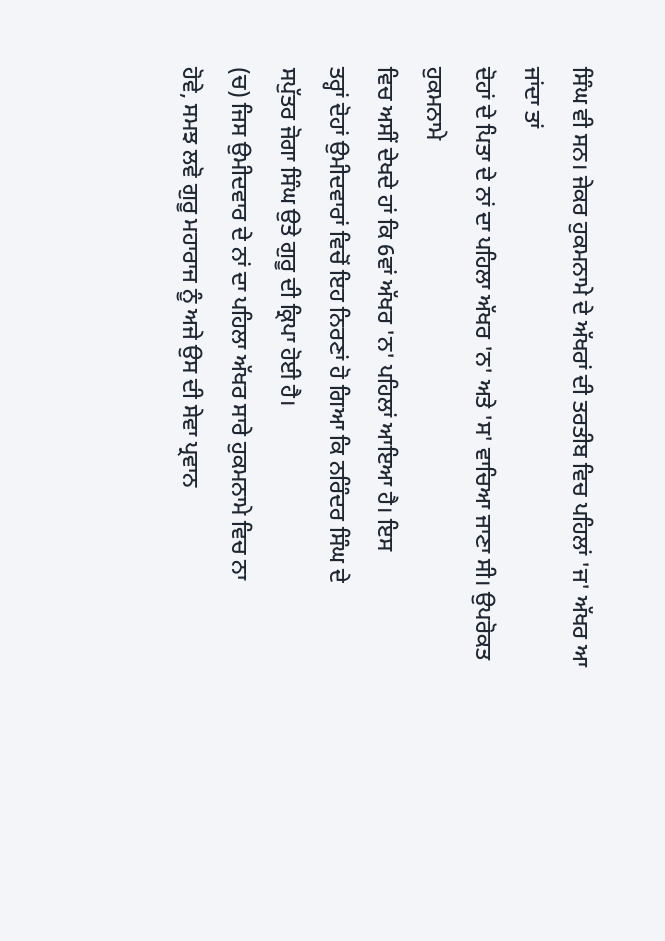ਸਿੰਘ ਵੀ ਸਨ। ਜੇਕਰ ਹੁਕਮਨਾਮੇ ਦੇ ਅੱਖਰਾਂ ਦੀ ਤਰਤੀਬ ਵਿਚ ਪਹਿਲਾਂ 'ਜ' ਅੱਖਰ ਆ ਜਾਂਦਾ ਤਾਂ
ਦੋਹਾਂ ਦੇ ਪਿਤਾ ਦੇ ਨਾਂ ਦਾ ਪਹਿਲਾ ਅੱਖਰ 'ਨ' ਅਤੇ 'ਸ' ਵਾਚਿਆ ਜਾਣਾ ਸੀ। ਉਪਰੋਕਤ ਹੁਕਮਨਾਮੇ
ਵਿਚ ਅਸੀਂ ਦੇਖਦੇ ਹਾਂ ਕਿ 6ਵਾਂ ਅੱਖਰ 'ਨ' ਪਹਿਲਾਂ ਆਇਆ ਹੈ। ਇਸ
ਤਰ੍ਹਾਂ ਦੋਹਾਂ ਉਮੀਦਵਾਰਾਂ ਵਿਚੋਂ ਇਹ ਨਿਰਣਾਂ ਹੋ ਗਿਆ ਕਿ ਨਰਿੰਦਰ ਸਿੰਘ ਦੇ
ਸਪੁੱਤਰ ਜੋਗਾ ਸਿੰਘ ਉਤੇ ਗੁਰੂ ਦੀ ਕ੍ਰਿਪਾ ਹੋਈ ਹੈ।
(ਚ) ਜਿਸ ਉਮੀਦਵਾਰ ਦੇ ਨਾਂ ਦਾ ਪਹਿਲਾ ਅੱਖਰ ਸਾਰੇ ਹੁਕਮਨਾਮੇ ਵਿਚ ਨਾ
ਹੋਵੇ, ਸਮਝ ਲਵੋ ਗੁਰੂ ਮਹਾਰਾਜ ਨੂੰ ਅਜੇ ਉਸ ਦੀ ਸੇਵਾ ਪ੍ਰਵਾਨ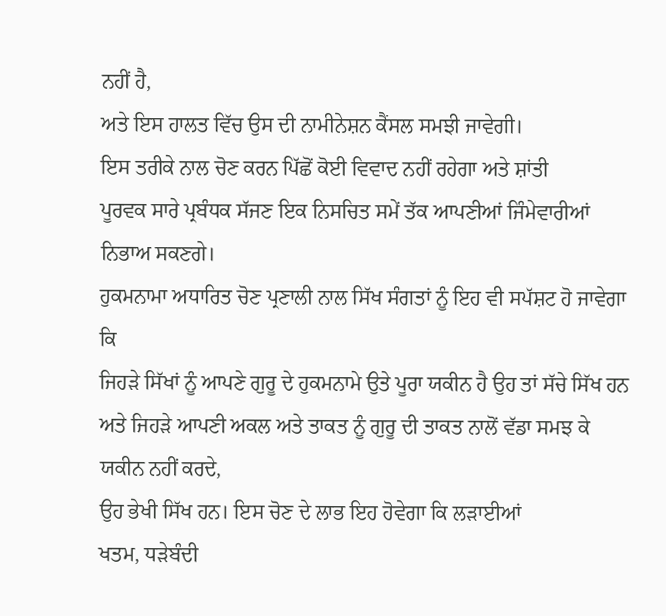ਨਹੀਂ ਹੈ,
ਅਤੇ ਇਸ ਹਾਲਤ ਵਿੱਚ ਉਸ ਦੀ ਨਾਮੀਨੇਸ਼ਨ ਕੈਂਸਲ ਸਮਝੀ ਜਾਵੇਗੀ।
ਇਸ ਤਰੀਕੇ ਨਾਲ ਚੋਣ ਕਰਨ ਪਿੱਛੋਂ ਕੋਈ ਵਿਵਾਦ ਨਹੀਂ ਰਹੇਗਾ ਅਤੇ ਸ਼ਾਂਤੀ
ਪੂਰਵਕ ਸਾਰੇ ਪ੍ਰਬੰਧਕ ਸੱਜਣ ਇਕ ਨਿਸਚਿਤ ਸਮੇਂ ਤੱਕ ਆਪਣੀਆਂ ਜਿੰਮੇਵਾਰੀਆਂ ਨਿਭਾਅ ਸਕਣਗੇ।
ਹੁਕਮਨਾਮਾ ਅਧਾਰਿਤ ਚੋਣ ਪ੍ਰਣਾਲੀ ਨਾਲ ਸਿੱਖ ਸੰਗਤਾਂ ਨੂੰ ਇਹ ਵੀ ਸਪੱਸ਼ਟ ਹੋ ਜਾਵੇਗਾ ਕਿ
ਜਿਹੜੇ ਸਿੱਖਾਂ ਨੂੰ ਆਪਣੇ ਗੁਰੂ ਦੇ ਹੁਕਮਨਾਮੇ ਉਤੇ ਪੂਰਾ ਯਕੀਨ ਹੈ ਉਹ ਤਾਂ ਸੱਚੇ ਸਿੱਖ ਹਨ
ਅਤੇ ਜਿਹੜੇ ਆਪਣੀ ਅਕਲ ਅਤੇ ਤਾਕਤ ਨੂੰ ਗੁਰੂ ਦੀ ਤਾਕਤ ਨਾਲੋਂ ਵੱਡਾ ਸਮਝ ਕੇ ਯਕੀਨ ਨਹੀਂ ਕਰਦੇ,
ਉਹ ਭੇਖੀ ਸਿੱਖ ਹਨ। ਇਸ ਚੋਣ ਦੇ ਲਾਭ ਇਹ ਹੋਵੇਗਾ ਕਿ ਲੜਾਈਆਂ
ਖਤਮ, ਧੜੇਬੰਦੀ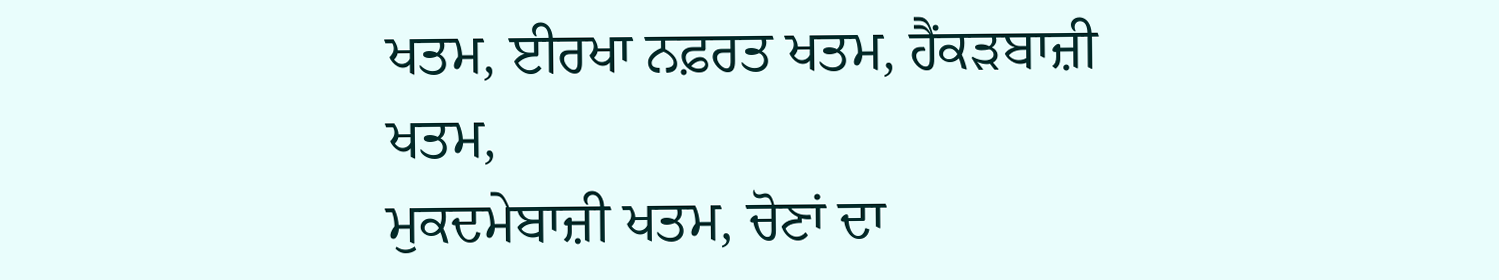ਖਤਮ, ਈਰਖਾ ਨਫ਼ਰਤ ਖਤਮ, ਹੈਂਕੜਬਾਜ਼ੀ ਖਤਮ,
ਮੁਕਦਮੇਬਾਜ਼ੀ ਖਤਮ, ਚੋਣਾਂ ਦਾ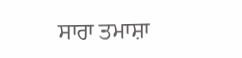ਸਾਰਾ ਤਮਾਸ਼ਾ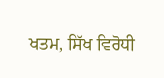ਖਤਮ, ਸਿੱਖ ਵਿਰੋਧੀ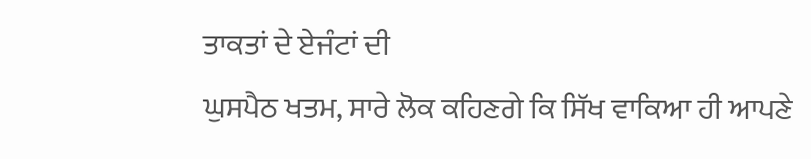ਤਾਕਤਾਂ ਦੇ ਏਜੰਟਾਂ ਦੀ
ਘੁਸਪੈਠ ਖਤਮ, ਸਾਰੇ ਲੋਕ ਕਹਿਣਗੇ ਕਿ ਸਿੱਖ ਵਾਕਿਆ ਹੀ ਆਪਣੇ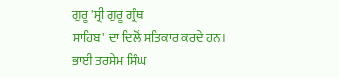ਗੁਰੂ 'ਸ੍ਰੀ ਗੁਰੂ ਗ੍ਰੰਥ
ਸਾਹਿਬ' ਦਾ ਦਿਲੋਂ ਸਤਿਕਾਰ ਕਰਦੇ ਹਨ।
ਭਾਈ ਤਰਸੇਮ ਸਿੰਘ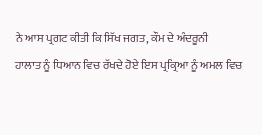ਨੇ ਆਸ ਪ੍ਰਗਟ ਕੀਤੀ ਕਿ ਸਿੱਖ ਜਗਤ, ਕੌਮ ਦੇ ਅੰਦਰੂਨੀ
ਹਾਲਾਤ ਨੂੰ ਧਿਆਨ ਵਿਚ ਰੱਖਦੇ ਹੋਏ ਇਸ ਪ੍ਰਕ੍ਰਿਆ ਨੂੰ ਅਮਲ ਵਿਚ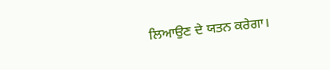ਲਿਆਉਣ ਦੇ ਯਤਨ ਕਰੇਗਾ।